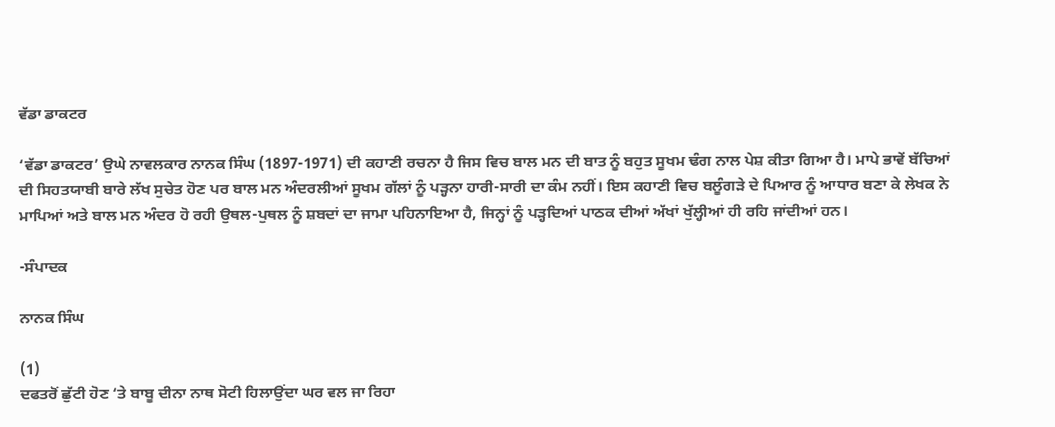ਵੱਡਾ ਡਾਕਟਰ

‘ਵੱਡਾ ਡਾਕਟਰ’ ਉਘੇ ਨਾਵਲਕਾਰ ਨਾਨਕ ਸਿੰਘ (1897-1971) ਦੀ ਕਹਾਣੀ ਰਚਨਾ ਹੈ ਜਿਸ ਵਿਚ ਬਾਲ ਮਨ ਦੀ ਬਾਤ ਨੂੰ ਬਹੁਤ ਸੂਖਮ ਢੰਗ ਨਾਲ ਪੇਸ਼ ਕੀਤਾ ਗਿਆ ਹੈ। ਮਾਪੇ ਭਾਵੇਂ ਬੱਚਿਆਂ ਦੀ ਸਿਹਤਯਾਬੀ ਬਾਰੇ ਲੱਖ ਸੁਚੇਤ ਹੋਣ ਪਰ ਬਾਲ ਮਨ ਅੰਦਰਲੀਆਂ ਸੂਖਮ ਗੱਲਾਂ ਨੂੰ ਪੜ੍ਹਨਾ ਹਾਰੀ-ਸਾਰੀ ਦਾ ਕੰਮ ਨਹੀਂ। ਇਸ ਕਹਾਣੀ ਵਿਚ ਬਲੂੰਗੜੇ ਦੇ ਪਿਆਰ ਨੂੰ ਆਧਾਰ ਬਣਾ ਕੇ ਲੇਖਕ ਨੇ ਮਾਪਿਆਂ ਅਤੇ ਬਾਲ ਮਨ ਅੰਦਰ ਹੋ ਰਹੀ ਉਥਲ-ਪੁਥਲ ਨੂੰ ਸ਼ਬਦਾਂ ਦਾ ਜਾਮਾ ਪਹਿਨਾਇਆ ਹੈ, ਜਿਨ੍ਹਾਂ ਨੂੰ ਪੜ੍ਹਦਿਆਂ ਪਾਠਕ ਦੀਆਂ ਅੱਖਾਂ ਖੁੱਲ੍ਹੀਆਂ ਹੀ ਰਹਿ ਜਾਂਦੀਆਂ ਹਨ।

-ਸੰਪਾਦਕ

ਨਾਨਕ ਸਿੰਘ

(1)
ਦਫਤਰੋਂ ਛੁੱਟੀ ਹੋਣ ‘ਤੇ ਬਾਬੂ ਦੀਨਾ ਨਾਥ ਸੋਟੀ ਹਿਲਾਉਂਦਾ ਘਰ ਵਲ ਜਾ ਰਿਹਾ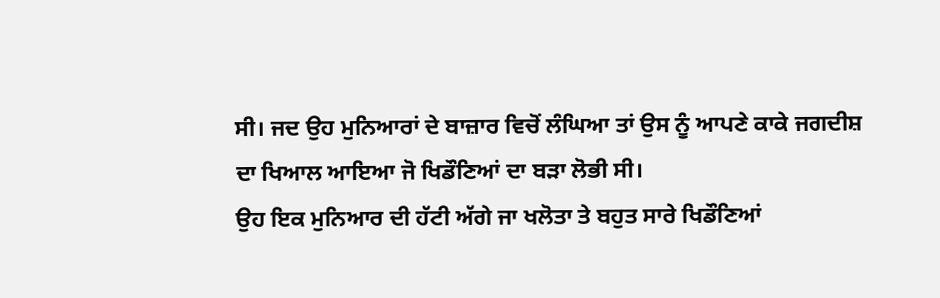ਸੀ। ਜਦ ਉਹ ਮੁਨਿਆਰਾਂ ਦੇ ਬਾਜ਼ਾਰ ਵਿਚੋਂ ਲੰਘਿਆ ਤਾਂ ਉਸ ਨੂੰ ਆਪਣੇ ਕਾਕੇ ਜਗਦੀਸ਼ ਦਾ ਖਿਆਲ ਆਇਆ ਜੋ ਖਿਡੌਣਿਆਂ ਦਾ ਬੜਾ ਲੋਭੀ ਸੀ।
ਉਹ ਇਕ ਮੁਨਿਆਰ ਦੀ ਹੱਟੀ ਅੱਗੇ ਜਾ ਖਲੋਤਾ ਤੇ ਬਹੁਤ ਸਾਰੇ ਖਿਡੌਣਿਆਂ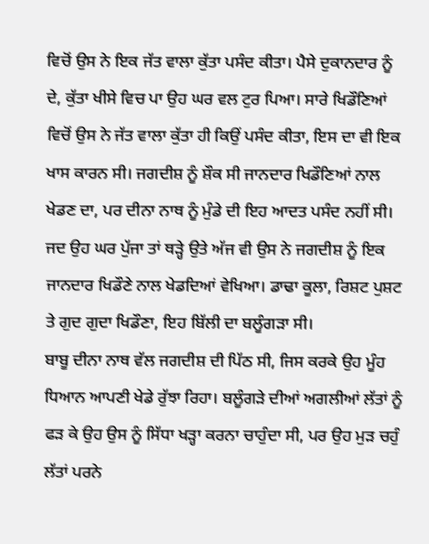ਵਿਚੋਂ ਉਸ ਨੇ ਇਕ ਜੱਤ ਵਾਲਾ ਕੁੱਤਾ ਪਸੰਦ ਕੀਤਾ। ਪੈਸੇ ਦੁਕਾਨਦਾਰ ਨੂੰ ਦੇ, ਕੁੱਤਾ ਖੀਸੇ ਵਿਚ ਪਾ ਉਹ ਘਰ ਵਲ ਟੁਰ ਪਿਆ। ਸਾਰੇ ਖਿਡੌਣਿਆਂ ਵਿਚੋਂ ਉਸ ਨੇ ਜੱਤ ਵਾਲਾ ਕੁੱਤਾ ਹੀ ਕਿਉਂ ਪਸੰਦ ਕੀਤਾ, ਇਸ ਦਾ ਵੀ ਇਕ ਖਾਸ ਕਾਰਨ ਸੀ। ਜਗਦੀਸ਼ ਨੂੰ ਸ਼ੌਕ ਸੀ ਜਾਨਦਾਰ ਖਿਡੌਣਿਆਂ ਨਾਲ ਖੇਡਣ ਦਾ, ਪਰ ਦੀਨਾ ਨਾਥ ਨੂੰ ਮੁੰਡੇ ਦੀ ਇਹ ਆਦਤ ਪਸੰਦ ਨਹੀਂ ਸੀ।
ਜਦ ਉਹ ਘਰ ਪੁੱਜਾ ਤਾਂ ਥੜ੍ਹੇ ਉਤੇ ਅੱਜ ਵੀ ਉਸ ਨੇ ਜਗਦੀਸ਼ ਨੂੰ ਇਕ ਜਾਨਦਾਰ ਖਿਡੌਣੇ ਨਾਲ ਖੇਡਦਿਆਂ ਵੇਖਿਆ। ਡਾਢਾ ਕੂਲਾ, ਰਿਸ਼ਟ ਪੁਸ਼ਟ ਤੇ ਗੁਦ ਗੁਦਾ ਖਿਡੌਣਾ, ਇਹ ਬਿੱਲੀ ਦਾ ਬਲੂੰਗੜਾ ਸੀ।
ਬਾਬੂ ਦੀਨਾ ਨਾਥ ਵੱਲ ਜਗਦੀਸ਼ ਦੀ ਪਿੱਠ ਸੀ, ਜਿਸ ਕਰਕੇ ਉਹ ਮੂੰਹ ਧਿਆਨ ਆਪਣੀ ਖੇਡੇ ਰੁੱਝਾ ਰਿਹਾ। ਬਲੂੰਗੜੇ ਦੀਆਂ ਅਗਲੀਆਂ ਲੱਤਾਂ ਨੂੰ ਫੜ ਕੇ ਉਹ ਉਸ ਨੂੰ ਸਿੱਧਾ ਖੜ੍ਹਾ ਕਰਨਾ ਚਾਹੁੰਦਾ ਸੀ, ਪਰ ਉਹ ਮੁੜ ਚਹੁੰ ਲੱਤਾਂ ਪਰਨੇ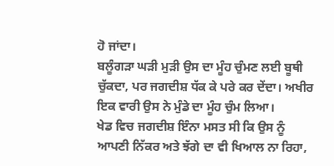ਹੋ ਜਾਂਦਾ।
ਬਲੂੰਗੜਾ ਘੜੀ ਮੁੜੀ ਉਸ ਦਾ ਮੂੰਹ ਚੁੰਮਣ ਲਈ ਬੂਥੀ ਚੁੱਕਦਾ, ਪਰ ਜਗਦੀਸ਼ ਧੱਕ ਕੇ ਪਰੇ ਕਰ ਦੇਂਦਾ। ਅਖੀਰ ਇਕ ਵਾਰੀ ਉਸ ਨੇ ਮੁੰਡੇ ਦਾ ਮੂੰਹ ਚੁੰਮ ਲਿਆ।
ਖੇਡ ਵਿਚ ਜਗਦੀਸ਼ ਇੰਨਾ ਮਸਤ ਸੀ ਕਿ ਉਸ ਨੂੰ ਆਪਣੀ ਨਿੱਕਰ ਅਤੇ ਝੱਗੇ ਦਾ ਵੀ ਖਿਆਲ ਨਾ ਰਿਹਾ,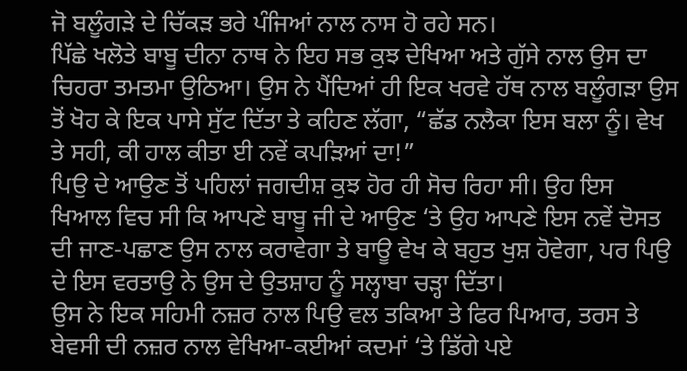ਜੋ ਬਲੂੰਗੜੇ ਦੇ ਚਿੱਕੜ ਭਰੇ ਪੰਜਿਆਂ ਨਾਲ ਨਾਸ ਹੋ ਰਹੇ ਸਨ।
ਪਿੱਛੇ ਖਲੋਤੇ ਬਾਬੂ ਦੀਨਾ ਨਾਥ ਨੇ ਇਹ ਸਭ ਕੁਝ ਦੇਖਿਆ ਅਤੇ ਗੁੱਸੇ ਨਾਲ ਉਸ ਦਾ ਚਿਹਰਾ ਤਮਤਮਾ ਉਠਿਆ। ਉਸ ਨੇ ਪੈਂਦਿਆਂ ਹੀ ਇਕ ਖਰਵੇ ਹੱਥ ਨਾਲ ਬਲੂੰਗੜਾ ਉਸ ਤੋਂ ਖੋਹ ਕੇ ਇਕ ਪਾਸੇ ਸੁੱਟ ਦਿੱਤਾ ਤੇ ਕਹਿਣ ਲੱਗਾ, “ਛੱਡ ਨਲੈਕਾ ਇਸ ਬਲਾ ਨੂੰ। ਵੇਖ ਤੇ ਸਹੀ, ਕੀ ਹਾਲ ਕੀਤਾ ਈ ਨਵੇਂ ਕਪੜਿਆਂ ਦਾ!”
ਪਿਉ ਦੇ ਆਉਣ ਤੋਂ ਪਹਿਲਾਂ ਜਗਦੀਸ਼ ਕੁਝ ਹੋਰ ਹੀ ਸੋਚ ਰਿਹਾ ਸੀ। ਉਹ ਇਸ ਖਿਆਲ ਵਿਚ ਸੀ ਕਿ ਆਪਣੇ ਬਾਬੂ ਜੀ ਦੇ ਆਉਣ ‘ਤੇ ਉਹ ਆਪਣੇ ਇਸ ਨਵੇਂ ਦੋਸਤ ਦੀ ਜਾਣ-ਪਛਾਣ ਉਸ ਨਾਲ ਕਰਾਵੇਗਾ ਤੇ ਬਾਊ ਵੇਖ ਕੇ ਬਹੁਤ ਖੁਸ਼ ਹੋਵੇਗਾ, ਪਰ ਪਿਉ ਦੇ ਇਸ ਵਰਤਾਉ ਨੇ ਉਸ ਦੇ ਉਤਸ਼ਾਹ ਨੂੰ ਸਲ੍ਹਾਬਾ ਚੜ੍ਹਾ ਦਿੱਤਾ।
ਉਸ ਨੇ ਇਕ ਸਹਿਮੀ ਨਜ਼ਰ ਨਾਲ ਪਿਉ ਵਲ ਤਕਿਆ ਤੇ ਫਿਰ ਪਿਆਰ, ਤਰਸ ਤੇ ਬੇਵਸੀ ਦੀ ਨਜ਼ਰ ਨਾਲ ਵੇਖਿਆ-ਕਈਆਂ ਕਦਮਾਂ ‘ਤੇ ਡਿੱਗੇ ਪਏ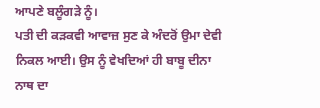ਆਪਣੇ ਬਲੂੰਗੜੇ ਨੂੰ।
ਪਤੀ ਦੀ ਕੜਕਵੀ ਆਵਾਜ਼ ਸੁਣ ਕੇ ਅੰਦਰੋਂ ਉਮਾ ਦੇਵੀ ਨਿਕਲ ਆਈ। ਉਸ ਨੂੰ ਵੇਖਦਿਆਂ ਹੀ ਬਾਬੂ ਦੀਨਾ ਨਾਥ ਦਾ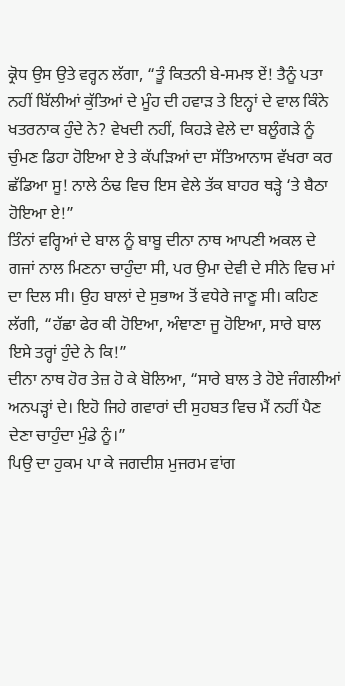ਕ੍ਰੋਧ ਉਸ ਉਤੇ ਵਰ੍ਹਨ ਲੱਗਾ, “ਤੂੰ ਕਿਤਨੀ ਬੇ-ਸਮਝ ਏਂ! ਤੈਨੂੰ ਪਤਾ ਨਹੀਂ ਬਿੱਲੀਆਂ ਕੁੱਤਿਆਂ ਦੇ ਮੂੰਹ ਦੀ ਹਵਾੜ ਤੇ ਇਨ੍ਹਾਂ ਦੇ ਵਾਲ ਕਿੰਨੇ ਖਤਰਨਾਕ ਹੁੰਦੇ ਨੇ? ਵੇਖਦੀ ਨਹੀਂ, ਕਿਹੜੇ ਵੇਲੇ ਦਾ ਬਲੂੰਗੜੇ ਨੂੰ ਚੁੰਮਣ ਡਿਹਾ ਹੋਇਆ ਏ ਤੇ ਕੱਪੜਿਆਂ ਦਾ ਸੱਤਿਆਨਾਸ ਵੱਖਰਾ ਕਰ ਛੱਡਿਆ ਸੂ! ਨਾਲੇ ਠੰਢ ਵਿਚ ਇਸ ਵੇਲੇ ਤੱਕ ਬਾਹਰ ਥੜ੍ਹੇ ‘ਤੇ ਬੈਠਾ ਹੋਇਆ ਏ!”
ਤਿੰਨਾਂ ਵਰ੍ਹਿਆਂ ਦੇ ਬਾਲ ਨੂੰ ਬਾਬੂ ਦੀਨਾ ਨਾਥ ਆਪਣੀ ਅਕਲ ਦੇ ਗਜਾਂ ਨਾਲ ਮਿਣਨਾ ਚਾਹੁੰਦਾ ਸੀ, ਪਰ ਉਮਾ ਦੇਵੀ ਦੇ ਸੀਨੇ ਵਿਚ ਮਾਂ ਦਾ ਦਿਲ ਸੀ। ਉਹ ਬਾਲਾਂ ਦੇ ਸੁਭਾਅ ਤੋਂ ਵਧੇਰੇ ਜਾਣੂ ਸੀ। ਕਹਿਣ ਲੱਗੀ, “ਹੱਛਾ ਫੇਰ ਕੀ ਹੋਇਆ, ਅੰਞਾਣਾ ਜੂ ਹੋਇਆ, ਸਾਰੇ ਬਾਲ ਇਸੇ ਤਰ੍ਹਾਂ ਹੁੰਦੇ ਨੇ ਕਿ!”
ਦੀਨਾ ਨਾਥ ਹੋਰ ਤੇਜ਼ ਹੋ ਕੇ ਬੋਲਿਆ, “ਸਾਰੇ ਬਾਲ ਤੇ ਹੋਏ ਜੰਗਲੀਆਂ ਅਨਪੜ੍ਹਾਂ ਦੇ। ਇਹੋ ਜਿਹੇ ਗਵਾਰਾਂ ਦੀ ਸੁਹਬਤ ਵਿਚ ਮੈਂ ਨਹੀਂ ਪੈਣ ਦੇਣਾ ਚਾਹੁੰਦਾ ਮੁੰਡੇ ਨੂੰ।”
ਪਿਉ ਦਾ ਹੁਕਮ ਪਾ ਕੇ ਜਗਦੀਸ਼ ਮੁਜਰਮ ਵਾਂਗ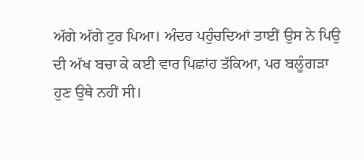ਅੱਗੇ ਅੱਗੇ ਟੁਰ ਪਿਆ। ਅੰਦਰ ਪਹੁੰਚਦਿਆਂ ਤਾਈਂ ਉਸ ਨੇ ਪਿਉ ਦੀ ਅੱਖ ਬਚਾ ਕੇ ਕਈ ਵਾਰ ਪਿਛਾਂਹ ਤੱਕਿਆ, ਪਰ ਬਲੂੰਗੜਾ ਹੁਣ ਉਥੇ ਨਹੀਂ ਸੀ।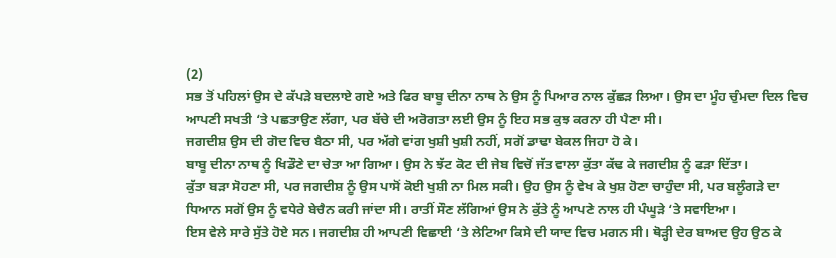(2)
ਸਭ ਤੋਂ ਪਹਿਲਾਂ ਉਸ ਦੇ ਕੱਪੜੇ ਬਦਲਾਏ ਗਏ ਅਤੇ ਫਿਰ ਬਾਬੂ ਦੀਨਾ ਨਾਥ ਨੇ ਉਸ ਨੂੰ ਪਿਆਰ ਨਾਲ ਕੁੱਛੜ ਲਿਆ। ਉਸ ਦਾ ਮੂੰਹ ਚੁੰਮਦਾ ਦਿਲ ਵਿਚ ਆਪਣੀ ਸਖਤੀ ‘ਤੇ ਪਛਤਾਉਣ ਲੱਗਾ, ਪਰ ਬੱਚੇ ਦੀ ਅਰੋਗਤਾ ਲਈ ਉਸ ਨੂੰ ਇਹ ਸਭ ਕੁਝ ਕਰਨਾ ਹੀ ਪੈਣਾ ਸੀ।
ਜਗਦੀਸ਼ ਉਸ ਦੀ ਗੋਦ ਵਿਚ ਬੈਠਾ ਸੀ, ਪਰ ਅੱਗੇ ਵਾਂਗ ਖੁਸ਼ੀ ਖੁਸ਼ੀ ਨਹੀਂ, ਸਗੋਂ ਡਾਢਾ ਬੇਕਲ ਜਿਹਾ ਹੋ ਕੇ।
ਬਾਬੂ ਦੀਨਾ ਨਾਥ ਨੂੰ ਖਿਡੌਣੇ ਦਾ ਚੇਤਾ ਆ ਗਿਆ। ਉਸ ਨੇ ਝੱਟ ਕੋਟ ਦੀ ਜੇਬ ਵਿਚੋਂ ਜੱਤ ਵਾਲਾ ਕੁੱਤਾ ਕੱਢ ਕੇ ਜਗਦੀਸ਼ ਨੂੰ ਫੜਾ ਦਿੱਤਾ।
ਕੁੱਤਾ ਬੜਾ ਸੋਹਣਾ ਸੀ, ਪਰ ਜਗਦੀਸ਼ ਨੂੰ ਉਸ ਪਾਸੋਂ ਕੋਈ ਖੁਸ਼ੀ ਨਾ ਮਿਲ ਸਕੀ। ਉਹ ਉਸ ਨੂੰ ਵੇਖ ਕੇ ਖੁਸ਼ ਹੋਣਾ ਚਾਹੁੰਦਾ ਸੀ, ਪਰ ਬਲੂੰਗੜੇ ਦਾ ਧਿਆਨ ਸਗੋਂ ਉਸ ਨੂੰ ਵਧੇਰੇ ਬੇਚੈਨ ਕਰੀ ਜਾਂਦਾ ਸੀ। ਰਾਤੀਂ ਸੌਣ ਲੱਗਿਆਂ ਉਸ ਨੇ ਕੁੱਤੇ ਨੂੰ ਆਪਣੇ ਨਾਲ ਹੀ ਪੰਘੂੜੇ ‘ਤੇ ਸਵਾਇਆ।
ਇਸ ਵੇਲੇ ਸਾਰੇ ਸੁੱਤੇ ਹੋਏ ਸਨ। ਜਗਦੀਸ਼ ਹੀ ਆਪਣੀ ਵਿਛਾਈ ‘ਤੇ ਲੇਟਿਆ ਕਿਸੇ ਦੀ ਯਾਦ ਵਿਚ ਮਗਨ ਸੀ। ਥੋੜ੍ਹੀ ਦੇਰ ਬਾਅਦ ਉਹ ਉਠ ਕੇ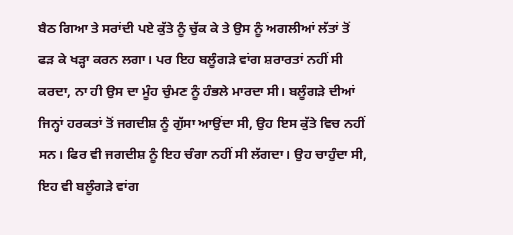ਬੈਠ ਗਿਆ ਤੇ ਸਰਾਂਦੀ ਪਏ ਕੁੱਤੇ ਨੂੰ ਚੁੱਕ ਕੇ ਤੇ ਉਸ ਨੂੰ ਅਗਲੀਆਂ ਲੱਤਾਂ ਤੋਂ ਫੜ ਕੇ ਖੜ੍ਹਾ ਕਰਨ ਲਗਾ। ਪਰ ਇਹ ਬਲੂੰਗੜੇ ਵਾਂਗ ਸ਼ਰਾਰਤਾਂ ਨਹੀਂ ਸੀ ਕਰਦਾ, ਨਾ ਹੀ ਉਸ ਦਾ ਮੂੰਹ ਚੁੰਮਣ ਨੂੰ ਹੰਭਲੇ ਮਾਰਦਾ ਸੀ। ਬਲੂੰਗੜੇ ਦੀਆਂ ਜਿਨ੍ਹਾਂ ਹਰਕਤਾਂ ਤੋਂ ਜਗਦੀਸ਼ ਨੂੰ ਗੁੱਸਾ ਆਉਂਦਾ ਸੀ, ਉਹ ਇਸ ਕੁੱਤੇ ਵਿਚ ਨਹੀਂ ਸਨ। ਫਿਰ ਵੀ ਜਗਦੀਸ਼ ਨੂੰ ਇਹ ਚੰਗਾ ਨਹੀਂ ਸੀ ਲੱਗਦਾ। ਉਹ ਚਾਹੁੰਦਾ ਸੀ, ਇਹ ਵੀ ਬਲੂੰਗੜੇ ਵਾਂਗ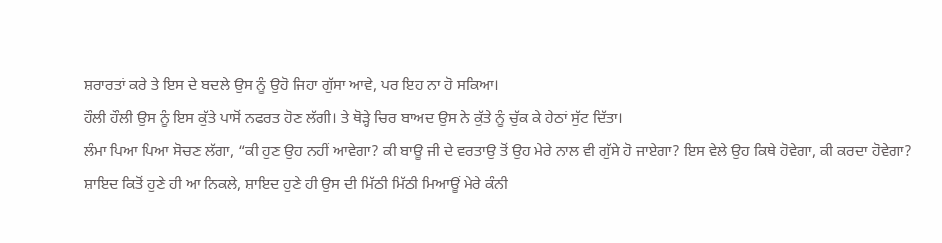ਸ਼ਰਾਰਤਾਂ ਕਰੇ ਤੇ ਇਸ ਦੇ ਬਦਲੇ ਉਸ ਨੂੰ ਉਹੋ ਜਿਹਾ ਗੁੱਸਾ ਆਵੇ, ਪਰ ਇਹ ਨਾ ਹੋ ਸਕਿਆ।
ਹੌਲੀ ਹੌਲੀ ਉਸ ਨੂੰ ਇਸ ਕੁੱਤੇ ਪਾਸੋਂ ਨਫਰਤ ਹੋਣ ਲੱਗੀ। ਤੇ ਥੋੜ੍ਹੇ ਚਿਰ ਬਾਅਦ ਉਸ ਨੇ ਕੁੱਤੇ ਨੂੰ ਚੁੱਕ ਕੇ ਹੇਠਾਂ ਸੁੱਟ ਦਿੱਤਾ।
ਲੰਮਾ ਪਿਆ ਪਿਆ ਸੋਚਣ ਲੱਗਾ, “ਕੀ ਹੁਣ ਉਹ ਨਹੀਂ ਆਵੇਗਾ? ਕੀ ਬਾਊ ਜੀ ਦੇ ਵਰਤਾਉ ਤੋਂ ਉਹ ਮੇਰੇ ਨਾਲ ਵੀ ਗੁੱਸੇ ਹੋ ਜਾਏਗਾ? ਇਸ ਵੇਲੇ ਉਹ ਕਿਥੇ ਹੋਵੇਗਾ, ਕੀ ਕਰਦਾ ਹੋਵੇਗਾ? ਸ਼ਾਇਦ ਕਿਤੋਂ ਹੁਣੇ ਹੀ ਆ ਨਿਕਲੇ, ਸ਼ਾਇਦ ਹੁਣੇ ਹੀ ਉਸ ਦੀ ਮਿੱਠੀ ਮਿੱਠੀ ਮਿਆਊਂ ਮੇਰੇ ਕੰਨੀ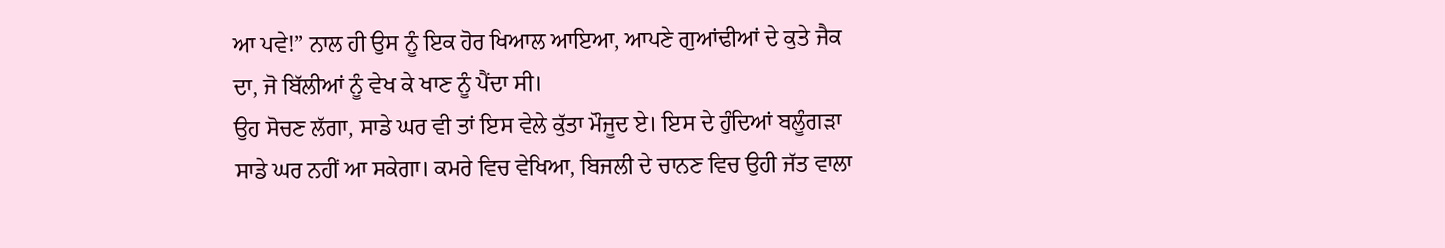ਆ ਪਵੇ!” ਨਾਲ ਹੀ ਉਸ ਨੂੰ ਇਕ ਹੋਰ ਖਿਆਲ ਆਇਆ, ਆਪਣੇ ਗੁਆਂਢੀਆਂ ਦੇ ਕੁਤੇ ਜੈਕ ਦਾ, ਜੋ ਬਿੱਲੀਆਂ ਨੂੰ ਵੇਖ ਕੇ ਖਾਣ ਨੂੰ ਪੈਂਦਾ ਸੀ।
ਉਹ ਸੋਚਣ ਲੱਗਾ, ਸਾਡੇ ਘਰ ਵੀ ਤਾਂ ਇਸ ਵੇਲੇ ਕੁੱਤਾ ਮੌਜੂਦ ਏ। ਇਸ ਦੇ ਹੁੰਦਿਆਂ ਬਲੂੰਗੜਾ ਸਾਡੇ ਘਰ ਨਹੀਂ ਆ ਸਕੇਗਾ। ਕਮਰੇ ਵਿਚ ਵੇਖਿਆ, ਬਿਜਲੀ ਦੇ ਚਾਨਣ ਵਿਚ ਉਹੀ ਜੱਤ ਵਾਲਾ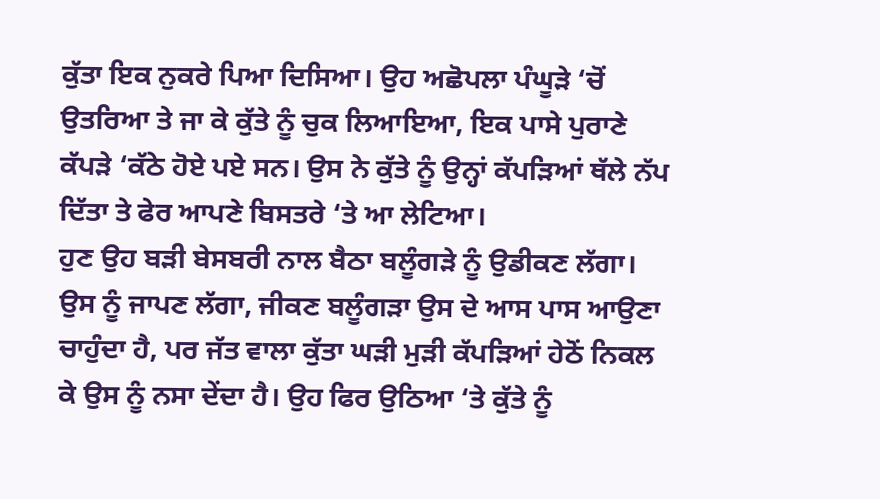ਕੁੱਤਾ ਇਕ ਨੁਕਰੇ ਪਿਆ ਦਿਸਿਆ। ਉਹ ਅਛੋਪਲਾ ਪੰਘੂੜੇ ‘ਚੋਂ ਉਤਰਿਆ ਤੇ ਜਾ ਕੇ ਕੁੱਤੇ ਨੂੰ ਚੁਕ ਲਿਆਇਆ, ਇਕ ਪਾਸੇ ਪੁਰਾਣੇ ਕੱਪੜੇ ‘ਕੱਠੇ ਹੋਏ ਪਏ ਸਨ। ਉਸ ਨੇ ਕੁੱਤੇ ਨੂੰ ਉਨ੍ਹਾਂ ਕੱਪੜਿਆਂ ਥੱਲੇ ਨੱਪ ਦਿੱਤਾ ਤੇ ਫੇਰ ਆਪਣੇ ਬਿਸਤਰੇ ‘ਤੇ ਆ ਲੇਟਿਆ।
ਹੁਣ ਉਹ ਬੜੀ ਬੇਸਬਰੀ ਨਾਲ ਬੈਠਾ ਬਲੂੰਗੜੇ ਨੂੰ ਉਡੀਕਣ ਲੱਗਾ। ਉਸ ਨੂੰ ਜਾਪਣ ਲੱਗਾ, ਜੀਕਣ ਬਲੂੰਗੜਾ ਉਸ ਦੇ ਆਸ ਪਾਸ ਆਉਣਾ ਚਾਹੁੰਦਾ ਹੈ, ਪਰ ਜੱਤ ਵਾਲਾ ਕੁੱਤਾ ਘੜੀ ਮੁੜੀ ਕੱਪੜਿਆਂ ਹੇਠੋਂ ਨਿਕਲ ਕੇ ਉਸ ਨੂੰ ਨਸਾ ਦੇਂਦਾ ਹੈ। ਉਹ ਫਿਰ ਉਠਿਆ ‘ਤੇ ਕੁੱਤੇ ਨੂੰ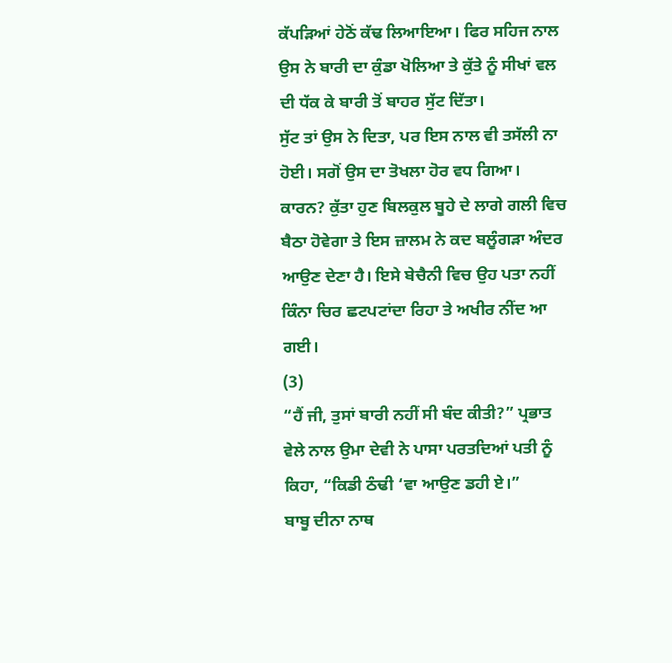ਕੱਪੜਿਆਂ ਹੇਠੋਂ ਕੱਢ ਲਿਆਇਆ। ਫਿਰ ਸਹਿਜ ਨਾਲ ਉਸ ਨੇ ਬਾਰੀ ਦਾ ਕੁੰਡਾ ਖੋਲਿਆ ਤੇ ਕੁੱਤੇ ਨੂੰ ਸੀਖਾਂ ਵਲ ਦੀ ਧੱਕ ਕੇ ਬਾਰੀ ਤੋਂ ਬਾਹਰ ਸੁੱਟ ਦਿੱਤਾ।
ਸੁੱਟ ਤਾਂ ਉਸ ਨੇ ਦਿਤਾ, ਪਰ ਇਸ ਨਾਲ ਵੀ ਤਸੱਲੀ ਨਾ ਹੋਈ। ਸਗੋਂ ਉਸ ਦਾ ਤੋਖਲਾ ਹੋਰ ਵਧ ਗਿਆ। ਕਾਰਨ? ਕੁੱਤਾ ਹੁਣ ਬਿਲਕੁਲ ਬੂਹੇ ਦੇ ਲਾਗੇ ਗਲੀ ਵਿਚ ਬੈਠਾ ਹੋਵੇਗਾ ਤੇ ਇਸ ਜ਼ਾਲਮ ਨੇ ਕਦ ਬਲੂੰਗੜਾ ਅੰਦਰ ਆਉਣ ਦੇਣਾ ਹੈ। ਇਸੇ ਬੇਚੈਨੀ ਵਿਚ ਉਹ ਪਤਾ ਨਹੀਂ ਕਿੰਨਾ ਚਿਰ ਛਟਪਟਾਂਦਾ ਰਿਹਾ ਤੇ ਅਖੀਰ ਨੀਂਦ ਆ ਗਈ।
(3)
“ਹੈਂ ਜੀ, ਤੁਸਾਂ ਬਾਰੀ ਨਹੀਂ ਸੀ ਬੰਦ ਕੀਤੀ?” ਪ੍ਰਭਾਤ ਵੇਲੇ ਨਾਲ ਉਮਾ ਦੇਵੀ ਨੇ ਪਾਸਾ ਪਰਤਦਿਆਂ ਪਤੀ ਨੂੰ ਕਿਹਾ, “ਕਿਡੀ ਠੰਢੀ ‘ਵਾ ਆਉਣ ਡਹੀ ਏ।”
ਬਾਬੂ ਦੀਨਾ ਨਾਥ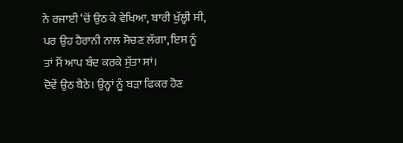ਨੇ ਰਜਾਈ ‘ਚੋਂ ਉਠ ਕੇ ਵੇਖਿਆ, ਬਾਰੀ ਖੁੱਲ੍ਹੀ ਸੀ, ਪਰ ਉਹ ਹੈਰਾਨੀ ਨਾਲ ਸੋਚਣ ਲੱਗਾ, ਇਸ ਨੂੰ ਤਾਂ ਮੈਂ ਆਪ ਬੰਦ ਕਰਕੇ ਸੁੱਤਾ ਸਾਂ।
ਦੋਵੇਂ ਉਠ ਬੈਠੇ। ਉਨ੍ਹਾਂ ਨੂੰ ਬੜਾ ਫਿਕਰ ਹੋਣ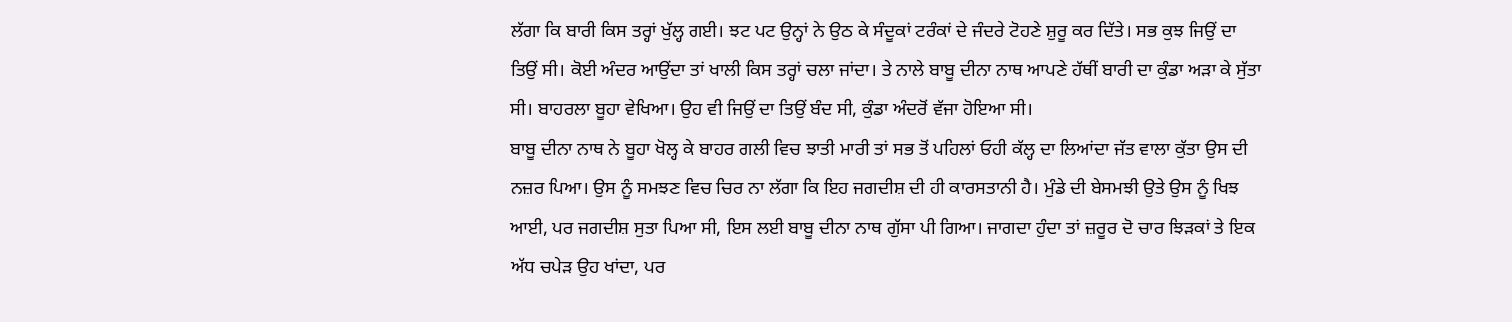ਲੱਗਾ ਕਿ ਬਾਰੀ ਕਿਸ ਤਰ੍ਹਾਂ ਖੁੱਲ੍ਹ ਗਈ। ਝਟ ਪਟ ਉਨ੍ਹਾਂ ਨੇ ਉਠ ਕੇ ਸੰਦੂਕਾਂ ਟਰੰਕਾਂ ਦੇ ਜੰਦਰੇ ਟੋਹਣੇ ਸ਼ੁਰੂ ਕਰ ਦਿੱਤੇ। ਸਭ ਕੁਝ ਜਿਉਂ ਦਾ ਤਿਉਂ ਸੀ। ਕੋਈ ਅੰਦਰ ਆਉਂਦਾ ਤਾਂ ਖਾਲੀ ਕਿਸ ਤਰ੍ਹਾਂ ਚਲਾ ਜਾਂਦਾ। ਤੇ ਨਾਲੇ ਬਾਬੂ ਦੀਨਾ ਨਾਥ ਆਪਣੇ ਹੱਥੀਂ ਬਾਰੀ ਦਾ ਕੁੰਡਾ ਅੜਾ ਕੇ ਸੁੱਤਾ ਸੀ। ਬਾਹਰਲਾ ਬੂਹਾ ਵੇਖਿਆ। ਉਹ ਵੀ ਜਿਉਂ ਦਾ ਤਿਉਂ ਬੰਦ ਸੀ, ਕੁੰਡਾ ਅੰਦਰੋਂ ਵੱਜਾ ਹੋਇਆ ਸੀ।
ਬਾਬੂ ਦੀਨਾ ਨਾਥ ਨੇ ਬੂਹਾ ਖੋਲ੍ਹ ਕੇ ਬਾਹਰ ਗਲੀ ਵਿਚ ਝਾਤੀ ਮਾਰੀ ਤਾਂ ਸਭ ਤੋਂ ਪਹਿਲਾਂ ਓਹੀ ਕੱਲ੍ਹ ਦਾ ਲਿਆਂਦਾ ਜੱਤ ਵਾਲਾ ਕੁੱਤਾ ਉਸ ਦੀ ਨਜ਼ਰ ਪਿਆ। ਉਸ ਨੂੰ ਸਮਝਣ ਵਿਚ ਚਿਰ ਨਾ ਲੱਗਾ ਕਿ ਇਹ ਜਗਦੀਸ਼ ਦੀ ਹੀ ਕਾਰਸਤਾਨੀ ਹੈ। ਮੁੰਡੇ ਦੀ ਬੇਸਮਝੀ ਉਤੇ ਉਸ ਨੂੰ ਖਿਝ ਆਈ, ਪਰ ਜਗਦੀਸ਼ ਸੁਤਾ ਪਿਆ ਸੀ, ਇਸ ਲਈ ਬਾਬੂ ਦੀਨਾ ਨਾਥ ਗੁੱਸਾ ਪੀ ਗਿਆ। ਜਾਗਦਾ ਹੁੰਦਾ ਤਾਂ ਜ਼ਰੂਰ ਦੋ ਚਾਰ ਝਿੜਕਾਂ ਤੇ ਇਕ ਅੱਧ ਚਪੇੜ ਉਹ ਖਾਂਦਾ, ਪਰ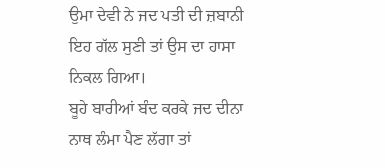ਉਮਾ ਦੇਵੀ ਨੇ ਜਦ ਪਤੀ ਦੀ ਜ਼ਬਾਨੀ ਇਹ ਗੱਲ ਸੁਣੀ ਤਾਂ ਉਸ ਦਾ ਹਾਸਾ ਨਿਕਲ ਗਿਆ।
ਬੂਹੇ ਬਾਰੀਆਂ ਬੰਦ ਕਰਕੇ ਜਦ ਦੀਨਾ ਨਾਥ ਲੰਮਾ ਪੈਣ ਲੱਗਾ ਤਾਂ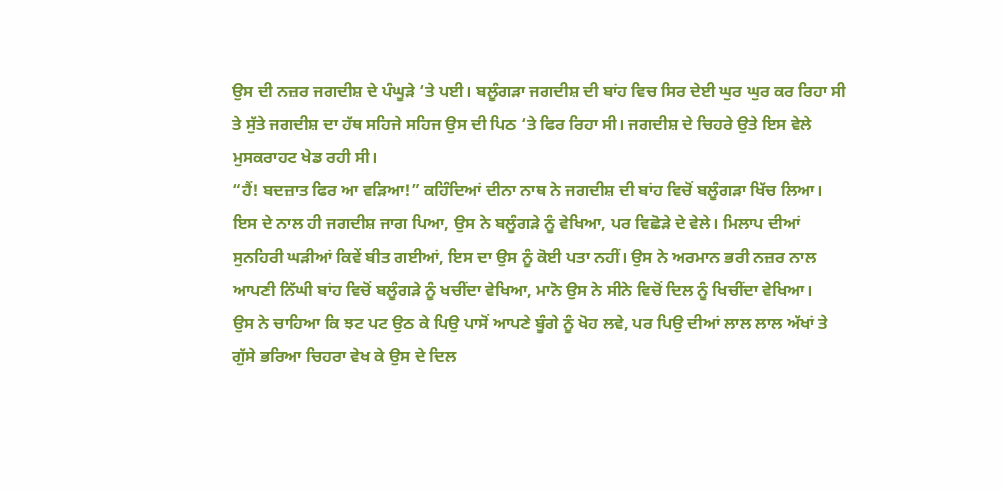ਉਸ ਦੀ ਨਜ਼ਰ ਜਗਦੀਸ਼ ਦੇ ਪੰਘੂੜੇ ‘ਤੇ ਪਈ। ਬਲੂੰਗੜਾ ਜਗਦੀਸ਼ ਦੀ ਬਾਂਹ ਵਿਚ ਸਿਰ ਦੇਈ ਘੁਰ ਘੁਰ ਕਰ ਰਿਹਾ ਸੀ ਤੇ ਸੁੱਤੇ ਜਗਦੀਸ਼ ਦਾ ਹੱਥ ਸਹਿਜੇ ਸਹਿਜ ਉਸ ਦੀ ਪਿਠ ‘ਤੇ ਫਿਰ ਰਿਹਾ ਸੀ। ਜਗਦੀਸ਼ ਦੇ ਚਿਹਰੇ ਉਤੇ ਇਸ ਵੇਲੇ ਮੁਸਕਰਾਹਟ ਖੇਡ ਰਹੀ ਸੀ।
“ਹੈਂ! ਬਦਜ਼ਾਤ ਫਿਰ ਆ ਵੜਿਆ!” ਕਹਿੰਦਿਆਂ ਦੀਨਾ ਨਾਥ ਨੇ ਜਗਦੀਸ਼ ਦੀ ਬਾਂਹ ਵਿਚੋਂ ਬਲੂੰਗੜਾ ਖਿੱਚ ਲਿਆ। ਇਸ ਦੇ ਨਾਲ ਹੀ ਜਗਦੀਸ਼ ਜਾਗ ਪਿਆ, ਉਸ ਨੇ ਬਲੂੰਗੜੇ ਨੂੰ ਵੇਖਿਆ, ਪਰ ਵਿਛੋੜੇ ਦੇ ਵੇਲੇ। ਮਿਲਾਪ ਦੀਆਂ ਸੁਨਹਿਰੀ ਘੜੀਆਂ ਕਿਵੇਂ ਬੀਤ ਗਈਆਂ, ਇਸ ਦਾ ਉਸ ਨੂੰ ਕੋਈ ਪਤਾ ਨਹੀਂ। ਉਸ ਨੇ ਅਰਮਾਨ ਭਰੀ ਨਜ਼ਰ ਨਾਲ ਆਪਣੀ ਨਿੱਘੀ ਬਾਂਹ ਵਿਚੋਂ ਬਲੂੰਗੜੇ ਨੂੰ ਖਚੀਂਦਾ ਵੇਖਿਆ, ਮਾਨੋ ਉਸ ਨੇ ਸੀਨੇ ਵਿਚੋਂ ਦਿਲ ਨੂੰ ਖਿਚੀਂਦਾ ਵੇਖਿਆ।
ਉਸ ਨੇ ਚਾਹਿਆ ਕਿ ਝਟ ਪਟ ਉਠ ਕੇ ਪਿਉ ਪਾਸੋਂ ਆਪਣੇ ਬੂੰਗੇ ਨੂੰ ਖੋਹ ਲਵੇ, ਪਰ ਪਿਉ ਦੀਆਂ ਲਾਲ ਲਾਲ ਅੱਖਾਂ ਤੇ ਗੁੱਸੇ ਭਰਿਆ ਚਿਹਰਾ ਵੇਖ ਕੇ ਉਸ ਦੇ ਦਿਲ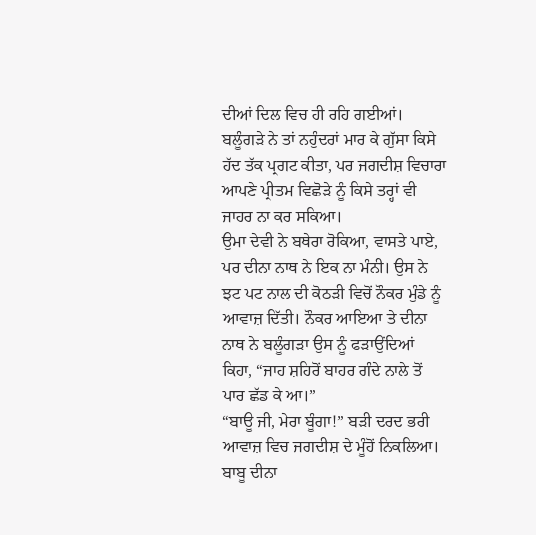ਦੀਆਂ ਦਿਲ ਵਿਚ ਹੀ ਰਹਿ ਗਈਆਂ।
ਬਲੂੰਗੜੇ ਨੇ ਤਾਂ ਨਹੁੰਦਰਾਂ ਮਾਰ ਕੇ ਗੁੱਸਾ ਕਿਸੇ ਹੱਦ ਤੱਕ ਪ੍ਰਗਟ ਕੀਤਾ, ਪਰ ਜਗਦੀਸ਼ ਵਿਚਾਰਾ ਆਪਣੇ ਪ੍ਰੀਤਮ ਵਿਛੋੜੇ ਨੂੰ ਕਿਸੇ ਤਰ੍ਹਾਂ ਵੀ ਜਾਹਰ ਨਾ ਕਰ ਸਕਿਆ।
ਉਮਾ ਦੇਵੀ ਨੇ ਬਥੇਰਾ ਰੋਕਿਆ, ਵਾਸਤੇ ਪਾਏ, ਪਰ ਦੀਨਾ ਨਾਥ ਨੇ ਇਕ ਨਾ ਮੰਨੀ। ਉਸ ਨੇ ਝਟ ਪਟ ਨਾਲ ਦੀ ਕੋਠੜੀ ਵਿਚੋਂ ਨੌਕਰ ਮੁੰਡੇ ਨੂੰ ਆਵਾਜ਼ ਦਿੱਤੀ। ਨੌਕਰ ਆਇਆ ਤੇ ਦੀਨਾ ਨਾਥ ਨੇ ਬਲੂੰਗੜਾ ਉਸ ਨੂੰ ਫੜਾਉਂਦਿਆਂ ਕਿਹਾ, “ਜਾਹ ਸ਼ਹਿਰੋਂ ਬਾਹਰ ਗੰਦੇ ਨਾਲੇ ਤੋਂ ਪਾਰ ਛੱਡ ਕੇ ਆ।”
“ਬਾਊ ਜੀ, ਮੇਰਾ ਬੂੰਗਾ!” ਬੜੀ ਦਰਦ ਭਰੀ ਆਵਾਜ਼ ਵਿਚ ਜਗਦੀਸ਼ ਦੇ ਮੂੰਹੋਂ ਨਿਕਲਿਆ।
ਬਾਬੂ ਦੀਨਾ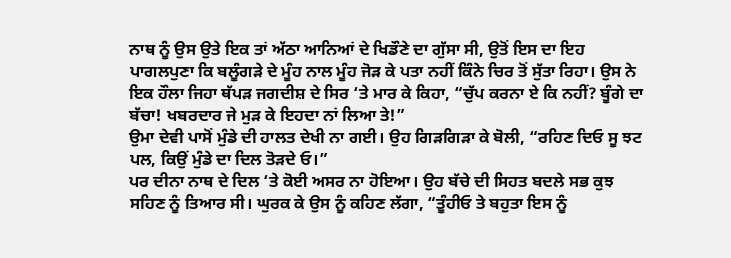ਨਾਥ ਨੂੰ ਉਸ ਉਤੇ ਇਕ ਤਾਂ ਅੱਠਾ ਆਨਿਆਂ ਦੇ ਖਿਡੌਣੇ ਦਾ ਗੁੱਸਾ ਸੀ, ਉਤੋਂ ਇਸ ਦਾ ਇਹ ਪਾਗਲਪੁਣਾ ਕਿ ਬਲੂੰਗੜੇ ਦੇ ਮੂੰਹ ਨਾਲ ਮੂੰਹ ਜੋੜ ਕੇ ਪਤਾ ਨਹੀਂ ਕਿੰਨੇ ਚਿਰ ਤੋਂ ਸੁੱਤਾ ਰਿਹਾ। ਉਸ ਨੇ ਇਕ ਹੌਲਾ ਜਿਹਾ ਥੱਪੜ ਜਗਦੀਸ਼ ਦੇ ਸਿਰ ‘ਤੇ ਮਾਰ ਕੇ ਕਿਹਾ, “ਚੁੱਪ ਕਰਨਾ ਏ ਕਿ ਨਹੀਂ? ਬੂੰਗੇ ਦਾ ਬੱਚਾ! ਖਬਰਦਾਰ ਜੇ ਮੁੜ ਕੇ ਇਹਦਾ ਨਾਂ ਲਿਆ ਤੇ!”
ਉਮਾ ਦੇਵੀ ਪਾਸੋਂ ਮੁੰਡੇ ਦੀ ਹਾਲਤ ਦੇਖੀ ਨਾ ਗਈ। ਉਹ ਗਿੜਗਿੜਾ ਕੇ ਬੋਲੀ, “ਰਹਿਣ ਦਿਓ ਸੂ ਝਟ ਪਲ, ਕਿਉਂ ਮੁੰਡੇ ਦਾ ਦਿਲ ਤੋੜਦੇ ਓ।”
ਪਰ ਦੀਨਾ ਨਾਥ ਦੇ ਦਿਲ ‘ਤੇ ਕੋਈ ਅਸਰ ਨਾ ਹੋਇਆ। ਉਹ ਬੱਚੇ ਦੀ ਸਿਹਤ ਬਦਲੇ ਸਭ ਕੁਝ ਸਹਿਣ ਨੂੰ ਤਿਆਰ ਸੀ। ਘੁਰਕ ਕੇ ਉਸ ਨੂੰ ਕਹਿਣ ਲੱਗਾ, “ਤੂੰਹੀਓ ਤੇ ਬਹੁਤਾ ਇਸ ਨੂੰ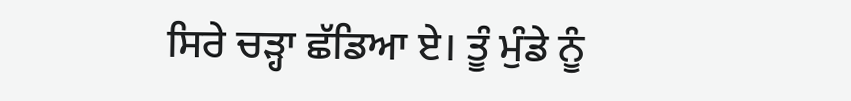ਸਿਰੇ ਚੜ੍ਹਾ ਛੱਡਿਆ ਏ। ਤੂੰ ਮੁੰਡੇ ਨੂੰ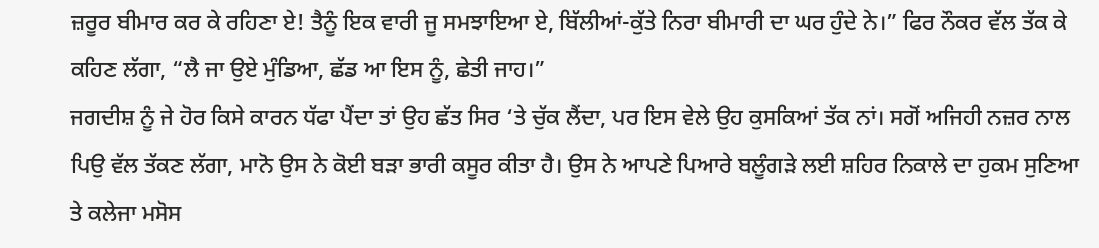ਜ਼ਰੂਰ ਬੀਮਾਰ ਕਰ ਕੇ ਰਹਿਣਾ ਏ! ਤੈਨੂੰ ਇਕ ਵਾਰੀ ਜੂ ਸਮਝਾਇਆ ਏ, ਬਿੱਲੀਆਂ-ਕੁੱਤੇ ਨਿਰਾ ਬੀਮਾਰੀ ਦਾ ਘਰ ਹੁੰਦੇ ਨੇ।” ਫਿਰ ਨੌਕਰ ਵੱਲ ਤੱਕ ਕੇ ਕਹਿਣ ਲੱਗਾ, “ਲੈ ਜਾ ਉਏ ਮੁੰਡਿਆ, ਛੱਡ ਆ ਇਸ ਨੂੰ, ਛੇਤੀ ਜਾਹ।”
ਜਗਦੀਸ਼ ਨੂੰ ਜੇ ਹੋਰ ਕਿਸੇ ਕਾਰਨ ਧੱਫਾ ਪੈਂਦਾ ਤਾਂ ਉਹ ਛੱਤ ਸਿਰ ‘ਤੇ ਚੁੱਕ ਲੈਂਦਾ, ਪਰ ਇਸ ਵੇਲੇ ਉਹ ਕੁਸਕਿਆਂ ਤੱਕ ਨਾਂ। ਸਗੋਂ ਅਜਿਹੀ ਨਜ਼ਰ ਨਾਲ ਪਿਉ ਵੱਲ ਤੱਕਣ ਲੱਗਾ, ਮਾਨੋ ਉਸ ਨੇ ਕੋਈ ਬੜਾ ਭਾਰੀ ਕਸੂਰ ਕੀਤਾ ਹੈ। ਉਸ ਨੇ ਆਪਣੇ ਪਿਆਰੇ ਬਲੂੰਗੜੇ ਲਈ ਸ਼ਹਿਰ ਨਿਕਾਲੇ ਦਾ ਹੁਕਮ ਸੁਣਿਆ ਤੇ ਕਲੇਜਾ ਮਸੋਸ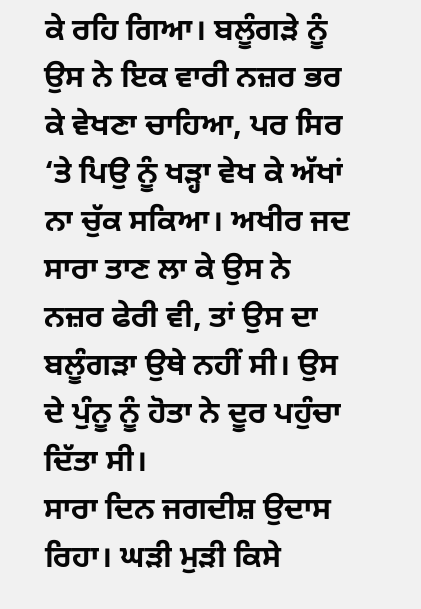ਕੇ ਰਹਿ ਗਿਆ। ਬਲੂੰਗੜੇ ਨੂੰ ਉਸ ਨੇ ਇਕ ਵਾਰੀ ਨਜ਼ਰ ਭਰ ਕੇ ਵੇਖਣਾ ਚਾਹਿਆ, ਪਰ ਸਿਰ ‘ਤੇ ਪਿਉ ਨੂੰ ਖੜ੍ਹਾ ਵੇਖ ਕੇ ਅੱਖਾਂ ਨਾ ਚੁੱਕ ਸਕਿਆ। ਅਖੀਰ ਜਦ ਸਾਰਾ ਤਾਣ ਲਾ ਕੇ ਉਸ ਨੇ ਨਜ਼ਰ ਫੇਰੀ ਵੀ, ਤਾਂ ਉਸ ਦਾ ਬਲੂੰਗੜਾ ਉਥੇ ਨਹੀਂ ਸੀ। ਉਸ ਦੇ ਪੁੰਨੂ ਨੂੰ ਹੋਤਾ ਨੇ ਦੂਰ ਪਹੁੰਚਾ ਦਿੱਤਾ ਸੀ।
ਸਾਰਾ ਦਿਨ ਜਗਦੀਸ਼ ਉਦਾਸ ਰਿਹਾ। ਘੜੀ ਮੁੜੀ ਕਿਸੇ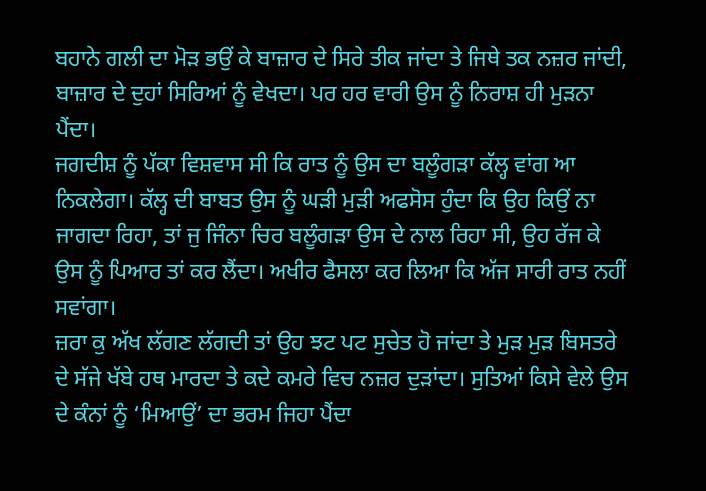ਬਹਾਨੇ ਗਲੀ ਦਾ ਮੋੜ ਭਉਂ ਕੇ ਬਾਜ਼ਾਰ ਦੇ ਸਿਰੇ ਤੀਕ ਜਾਂਦਾ ਤੇ ਜਿਥੇ ਤਕ ਨਜ਼ਰ ਜਾਂਦੀ, ਬਾਜ਼ਾਰ ਦੇ ਦੁਹਾਂ ਸਿਰਿਆਂ ਨੂੰ ਵੇਖਦਾ। ਪਰ ਹਰ ਵਾਰੀ ਉਸ ਨੂੰ ਨਿਰਾਸ਼ ਹੀ ਮੁੜਨਾ ਪੈਂਦਾ।
ਜਗਦੀਸ਼ ਨੂੰ ਪੱਕਾ ਵਿਸ਼ਵਾਸ ਸੀ ਕਿ ਰਾਤ ਨੂੰ ਉਸ ਦਾ ਬਲੂੰਗੜਾ ਕੱਲ੍ਹ ਵਾਂਗ ਆ ਨਿਕਲੇਗਾ। ਕੱਲ੍ਹ ਦੀ ਬਾਬਤ ਉਸ ਨੂੰ ਘੜੀ ਮੁੜੀ ਅਫਸੋਸ ਹੁੰਦਾ ਕਿ ਉਹ ਕਿਉਂ ਨਾ ਜਾਗਦਾ ਰਿਹਾ, ਤਾਂ ਜੁ ਜਿੰਨਾ ਚਿਰ ਬਲੂੰਗੜਾ ਉਸ ਦੇ ਨਾਲ ਰਿਹਾ ਸੀ, ਉਹ ਰੱਜ ਕੇ ਉਸ ਨੂੰ ਪਿਆਰ ਤਾਂ ਕਰ ਲੈਂਦਾ। ਅਖੀਰ ਫੈਸਲਾ ਕਰ ਲਿਆ ਕਿ ਅੱਜ ਸਾਰੀ ਰਾਤ ਨਹੀਂ ਸਵਾਂਗਾ।
ਜ਼ਰਾ ਕੁ ਅੱਖ ਲੱਗਣ ਲੱਗਦੀ ਤਾਂ ਉਹ ਝਟ ਪਟ ਸੁਚੇਤ ਹੋ ਜਾਂਦਾ ਤੇ ਮੁੜ ਮੁੜ ਬਿਸਤਰੇ ਦੇ ਸੱਜੇ ਖੱਬੇ ਹਥ ਮਾਰਦਾ ਤੇ ਕਦੇ ਕਮਰੇ ਵਿਚ ਨਜ਼ਰ ਦੁੜਾਂਦਾ। ਸੁਤਿਆਂ ਕਿਸੇ ਵੇਲੇ ਉਸ ਦੇ ਕੰਨਾਂ ਨੂੰ ‘ਮਿਆਉਂ’ ਦਾ ਭਰਮ ਜਿਹਾ ਪੈਂਦਾ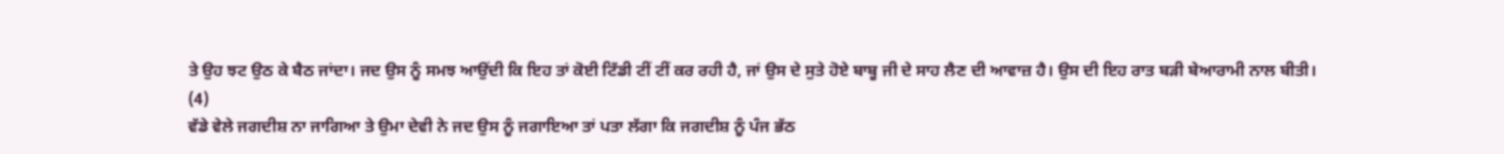ਤੇ ਉਹ ਝਟ ਉਠ ਕੇ ਬੈਠ ਜਾਂਦਾ। ਜਦ ਉਸ ਨੂੰ ਸਮਝ ਆਉਂਦੀ ਕਿ ਇਹ ਤਾਂ ਕੋਈ ਟਿੱਡੀ ਟੀਂ ਟੀਂ ਕਰ ਰਹੀ ਹੈ, ਜਾਂ ਉਸ ਦੇ ਸੁਤੇ ਹੋਏ ਬਾਬੂ ਜੀ ਦੇ ਸਾਹ ਲੈਣ ਦੀ ਆਵਾਜ਼ ਹੈ। ਉਸ ਦੀ ਇਹ ਰਾਤ ਬੜੀ ਬੇਆਰਾਮੀ ਨਾਲ ਬੀਤੀ।
(4)
ਵੱਡੇ ਵੇਲੇ ਜਗਦੀਸ਼ ਨਾ ਜਾਗਿਆ ਤੇ ਉਮਾ ਦੇਵੀ ਨੇ ਜਦ ਉਸ ਨੂੰ ਜਗਾਇਆ ਤਾਂ ਪਤਾ ਲੱਗਾ ਕਿ ਜਗਦੀਸ਼ ਨੂੰ ਪੰਜ ਭੱਠ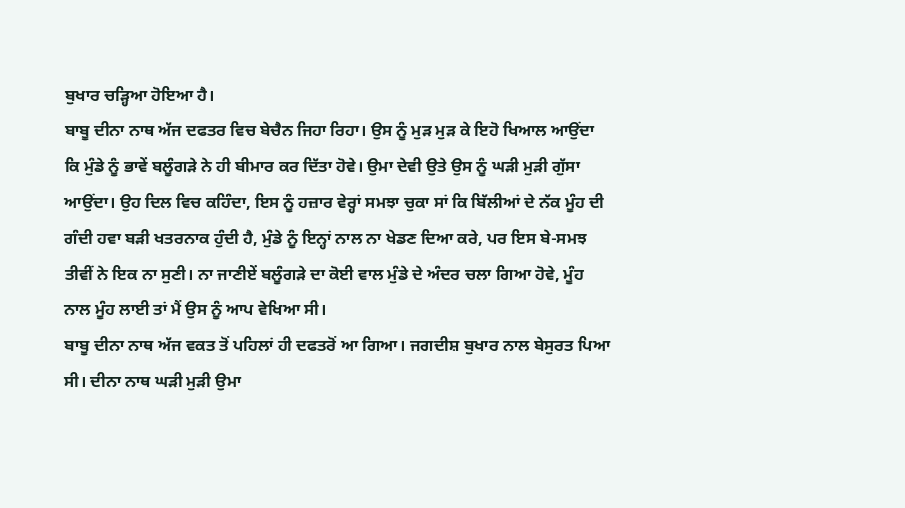ਬੁਖਾਰ ਚੜ੍ਹਿਆ ਹੋਇਆ ਹੈ।
ਬਾਬੂ ਦੀਨਾ ਨਾਥ ਅੱਜ ਦਫਤਰ ਵਿਚ ਬੇਚੈਨ ਜਿਹਾ ਰਿਹਾ। ਉਸ ਨੂੰ ਮੁੜ ਮੁੜ ਕੇ ਇਹੋ ਖਿਆਲ ਆਉਂਦਾ ਕਿ ਮੁੰਡੇ ਨੂੰ ਭਾਵੇਂ ਬਲੂੰਗੜੇ ਨੇ ਹੀ ਬੀਮਾਰ ਕਰ ਦਿੱਤਾ ਹੋਵੇ। ਉਮਾ ਦੇਵੀ ਉਤੇ ਉਸ ਨੂੰ ਘੜੀ ਮੁੜੀ ਗੁੱਸਾ ਆਉਂਦਾ। ਉਹ ਦਿਲ ਵਿਚ ਕਹਿੰਦਾ, ਇਸ ਨੂੰ ਹਜ਼ਾਰ ਵੇਰ੍ਹਾਂ ਸਮਝਾ ਚੁਕਾ ਸਾਂ ਕਿ ਬਿੱਲੀਆਂ ਦੇ ਨੱਕ ਮੂੰਹ ਦੀ ਗੰਦੀ ਹਵਾ ਬੜੀ ਖਤਰਨਾਕ ਹੁੰਦੀ ਹੈ, ਮੁੰਡੇ ਨੂੰ ਇਨ੍ਹਾਂ ਨਾਲ ਨਾ ਖੇਡਣ ਦਿਆ ਕਰੇ, ਪਰ ਇਸ ਬੇ-ਸਮਝ ਤੀਵੀਂ ਨੇ ਇਕ ਨਾ ਸੁਣੀ। ਨਾ ਜਾਣੀਏਂ ਬਲੂੰਗੜੇ ਦਾ ਕੋਈ ਵਾਲ ਮੁੰਡੇ ਦੇ ਅੰਦਰ ਚਲਾ ਗਿਆ ਹੋਵੇ, ਮੂੰਹ ਨਾਲ ਮੂੰਹ ਲਾਈ ਤਾਂ ਮੈਂ ਉਸ ਨੂੰ ਆਪ ਵੇਖਿਆ ਸੀ।
ਬਾਬੂ ਦੀਨਾ ਨਾਥ ਅੱਜ ਵਕਤ ਤੋਂ ਪਹਿਲਾਂ ਹੀ ਦਫਤਰੋਂ ਆ ਗਿਆ। ਜਗਦੀਸ਼ ਬੁਖਾਰ ਨਾਲ ਬੇਸੁਰਤ ਪਿਆ ਸੀ। ਦੀਨਾ ਨਾਥ ਘੜੀ ਮੁੜੀ ਉਮਾ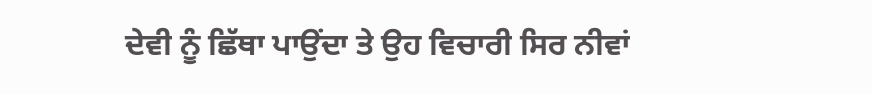ਦੇਵੀ ਨੂੰ ਛਿੱਥਾ ਪਾਉਂਦਾ ਤੇ ਉਹ ਵਿਚਾਰੀ ਸਿਰ ਨੀਵਾਂ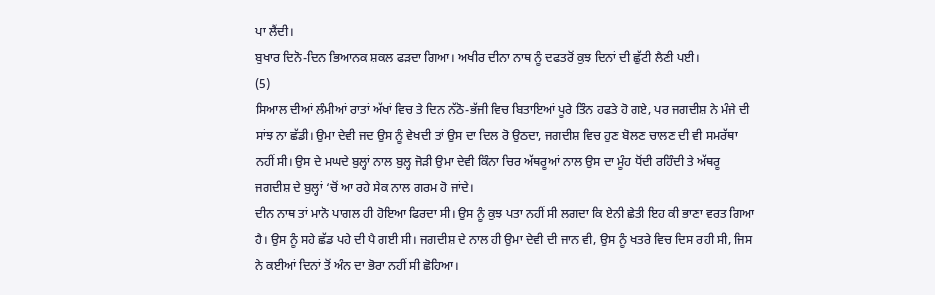ਪਾ ਲੈਂਦੀ।
ਬੁਖਾਰ ਦਿਨੋ-ਦਿਨ ਭਿਆਨਕ ਸ਼ਕਲ ਫੜਦਾ ਗਿਆ। ਅਖੀਰ ਦੀਨਾ ਨਾਥ ਨੂੰ ਦਫਤਰੋਂ ਕੁਝ ਦਿਨਾਂ ਦੀ ਛੁੱਟੀ ਲੈਣੀ ਪਈ।
(5)
ਸਿਆਲ ਦੀਆਂ ਲੰਮੀਆਂ ਰਾਤਾਂ ਅੱਖਾਂ ਵਿਚ ਤੇ ਦਿਨ ਨੱਠੋ-ਭੱਜੀ ਵਿਚ ਬਿਤਾਇਆਂ ਪੂਰੇ ਤਿੰਨ ਹਫਤੇ ਹੋ ਗਏ, ਪਰ ਜਗਦੀਸ਼ ਨੇ ਮੰਜੇ ਦੀ ਸਾਂਝ ਨਾ ਛੱਡੀ। ਉਮਾ ਦੇਵੀ ਜਦ ਉਸ ਨੂੰ ਵੇਖਦੀ ਤਾਂ ਉਸ ਦਾ ਦਿਲ ਰੋ ਉਠਦਾ, ਜਗਦੀਸ਼ ਵਿਚ ਹੁਣ ਬੋਲਣ ਚਾਲਣ ਦੀ ਵੀ ਸਮਰੱਥਾ ਨਹੀਂ ਸੀ। ਉਸ ਦੇ ਮਘਦੇ ਬੁਲ੍ਹਾਂ ਨਾਲ ਬੁਲ੍ਹ ਜੋੜੀ ਉਮਾ ਦੇਵੀ ਕਿੰਨਾ ਚਿਰ ਅੱਥਰੂਆਂ ਨਾਲ ਉਸ ਦਾ ਮੂੰਹ ਧੋਂਦੀ ਰਹਿੰਦੀ ਤੇ ਅੱਥਰੂ ਜਗਦੀਸ਼ ਦੇ ਬੁਲ੍ਹਾਂ ‘ਚੋਂ ਆ ਰਹੇ ਸੇਕ ਨਾਲ ਗਰਮ ਹੋ ਜਾਂਦੇ।
ਦੀਨ ਨਾਥ ਤਾਂ ਮਾਨੋ ਪਾਗਲ ਹੀ ਹੋਇਆ ਫਿਰਦਾ ਸੀ। ਉਸ ਨੂੰ ਕੁਝ ਪਤਾ ਨਹੀਂ ਸੀ ਲਗਦਾ ਕਿ ਏਨੀ ਛੇਤੀ ਇਹ ਕੀ ਭਾਣਾ ਵਰਤ ਗਿਆ ਹੈ। ਉਸ ਨੂੰ ਸਹੇ ਛੱਡ ਪਹੇ ਦੀ ਪੈ ਗਈ ਸੀ। ਜਗਦੀਸ਼ ਦੇ ਨਾਲ ਹੀ ਉਮਾ ਦੇਵੀ ਦੀ ਜਾਨ ਵੀ, ਉਸ ਨੂੰ ਖਤਰੇ ਵਿਚ ਦਿਸ ਰਹੀ ਸੀ, ਜਿਸ ਨੇ ਕਈਆਂ ਦਿਨਾਂ ਤੋਂ ਅੰਨ ਦਾ ਭੋਰਾ ਨਹੀਂ ਸੀ ਛੋਹਿਆ।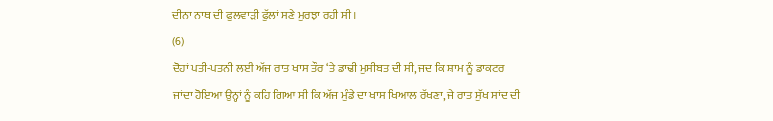ਦੀਨਾ ਨਾਥ ਦੀ ਫੁਲਵਾੜੀ ਫੁੱਲਾਂ ਸਣੇ ਮੁਰਝਾ ਰਹੀ ਸੀ।
(6)
ਦੋਹਾਂ ਪਤੀ-ਪਤਨੀ ਲਈ ਅੱਜ ਰਾਤ ਖਾਸ ਤੌਰ ‘ਤੇ ਡਾਢੀ ਮੁਸੀਬਤ ਦੀ ਸੀ, ਜਦ ਕਿ ਸ਼ਾਮ ਨੂੰ ਡਾਕਟਰ ਜਾਂਦਾ ਹੋਇਆ ਉਨ੍ਹਾਂ ਨੂੰ ਕਹਿ ਗਿਆ ਸੀ ਕਿ ਅੱਜ ਮੁੰਡੇ ਦਾ ਖਾਸ ਖਿਆਲ ਰੱਖਣਾ, ਜੇ ਰਾਤ ਸੁੱਖ ਸਾਂਦ ਦੀ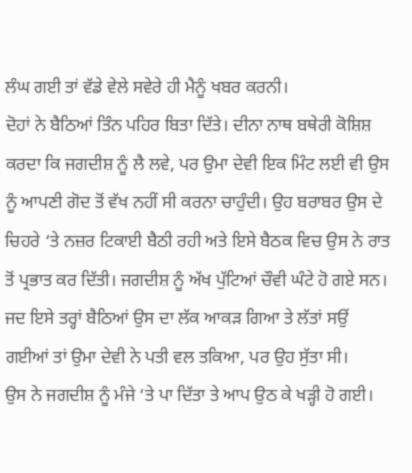ਲੰਘ ਗਈ ਤਾਂ ਵੱਡੇ ਵੇਲੇ ਸਵੇਰੇ ਹੀ ਮੈਨੂੰ ਖਬਰ ਕਰਨੀ।
ਦੋਹਾਂ ਨੇ ਬੈਠਿਆਂ ਤਿੰਨ ਪਹਿਰ ਬਿਤਾ ਦਿੱਤੇ। ਦੀਨਾ ਨਾਥ ਬਥੇਰੀ ਕੋਸ਼ਿਸ਼ ਕਰਦਾ ਕਿ ਜਗਦੀਸ਼ ਨੂੰ ਲੈ ਲਵੇ, ਪਰ ਉਮਾ ਦੇਵੀ ਇਕ ਮਿੰਟ ਲਈ ਵੀ ਉਸ ਨੂੰ ਆਪਣੀ ਗੋਦ ਤੋਂ ਵੱਖ ਨਹੀਂ ਸੀ ਕਰਨਾ ਚਾਹੁੰਦੀ। ਉਹ ਬਰਾਬਰ ਉਸ ਦੇ ਚਿਹਰੇ ‘ਤੇ ਨਜ਼ਰ ਟਿਕਾਈ ਬੈਠੀ ਰਹੀ ਅਤੇ ਇਸੇ ਬੈਠਕ ਵਿਚ ਉਸ ਨੇ ਰਾਤ ਤੋਂ ਪ੍ਰਭਾਤ ਕਰ ਦਿੱਤੀ। ਜਗਦੀਸ਼ ਨੂੰ ਅੱਖ ਪੁੱਟਿਆਂ ਚੌਵੀ ਘੰਟੇ ਹੋ ਗਏ ਸਨ।
ਜਦ ਇਸੇ ਤਰ੍ਹਾਂ ਬੈਠਿਆਂ ਉਸ ਦਾ ਲੱਕ ਆਕੜ ਗਿਆ ਤੇ ਲੱਤਾਂ ਸਉਂ ਗਈਆਂ ਤਾਂ ਉਮਾ ਦੇਵੀ ਨੇ ਪਤੀ ਵਲ ਤਕਿਆ, ਪਰ ਉਹ ਸੁੱਤਾ ਸੀ।
ਉਸ ਨੇ ਜਗਦੀਸ਼ ਨੂੰ ਮੰਜੇ ‘ਤੇ ਪਾ ਦਿੱਤਾ ਤੇ ਆਪ ਉਠ ਕੇ ਖੜ੍ਹੀ ਹੋ ਗਈ।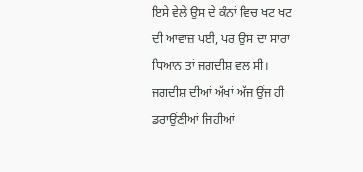ਇਸੇ ਵੇਲੇ ਉਸ ਦੇ ਕੰਨਾਂ ਵਿਚ ਖਟ ਖਟ ਦੀ ਆਵਾਜ਼ ਪਈ, ਪਰ ਉਸ ਦਾ ਸਾਰਾ ਧਿਆਨ ਤਾਂ ਜਗਦੀਸ਼ ਵਲ ਸੀ। ਜਗਦੀਸ਼ ਦੀਆਂ ਅੱਖਾਂ ਅੱਜ ਉਂਜ ਹੀ ਡਰਾਉਂਣੀਆਂ ਜਿਹੀਆਂ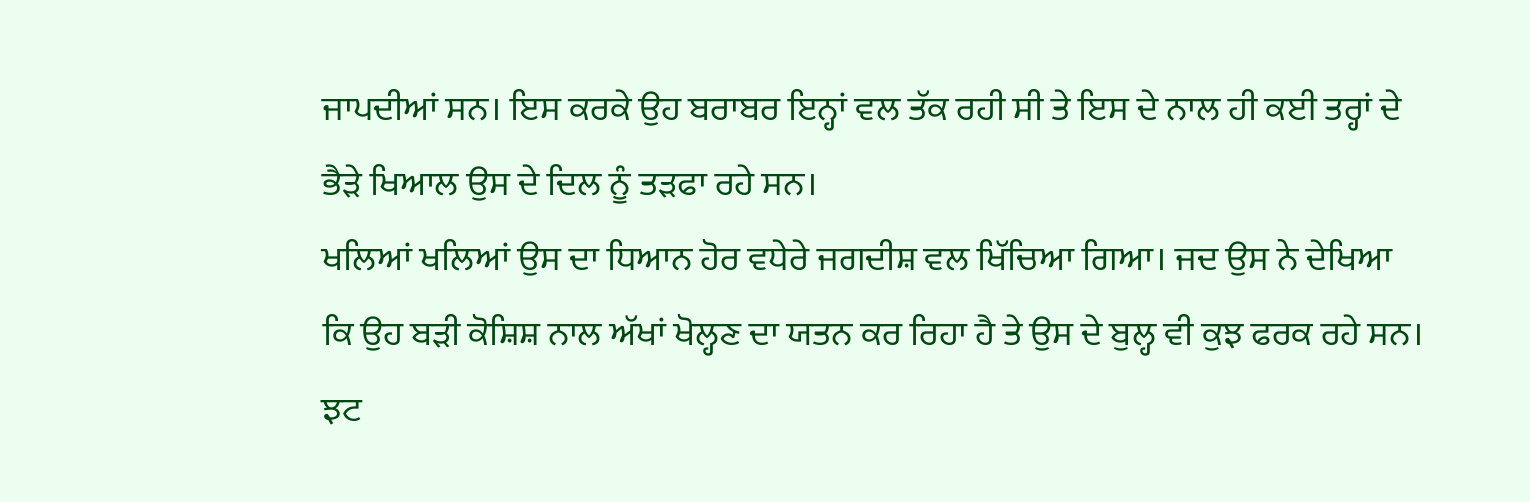ਜਾਪਦੀਆਂ ਸਨ। ਇਸ ਕਰਕੇ ਉਹ ਬਰਾਬਰ ਇਨ੍ਹਾਂ ਵਲ ਤੱਕ ਰਹੀ ਸੀ ਤੇ ਇਸ ਦੇ ਨਾਲ ਹੀ ਕਈ ਤਰ੍ਹਾਂ ਦੇ ਭੈੜੇ ਖਿਆਲ ਉਸ ਦੇ ਦਿਲ ਨੂੰ ਤੜਫਾ ਰਹੇ ਸਨ।
ਖਲਿਆਂ ਖਲਿਆਂ ਉਸ ਦਾ ਧਿਆਨ ਹੋਰ ਵਧੇਰੇ ਜਗਦੀਸ਼ ਵਲ ਖਿੱਚਿਆ ਗਿਆ। ਜਦ ਉਸ ਨੇ ਦੇਖਿਆ ਕਿ ਉਹ ਬੜੀ ਕੋਸ਼ਿਸ਼ ਨਾਲ ਅੱਖਾਂ ਖੋਲ੍ਹਣ ਦਾ ਯਤਨ ਕਰ ਰਿਹਾ ਹੈ ਤੇ ਉਸ ਦੇ ਬੁਲ੍ਹ ਵੀ ਕੁਝ ਫਰਕ ਰਹੇ ਸਨ।
ਝਟ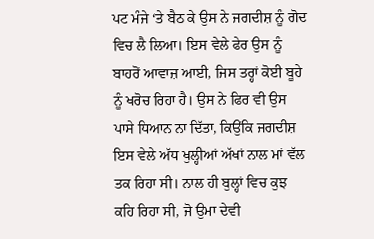ਪਟ ਮੰਜੇ ‘ਤੇ ਬੈਠ ਕੇ ਉਸ ਨੇ ਜਗਦੀਸ਼ ਨੂੰ ਗੋਦ ਵਿਚ ਲੈ ਲਿਆ। ਇਸ ਵੇਲੇ ਫੇਰ ਉਸ ਨੂੰ ਬਾਹਰੋਂ ਆਵਾਜ਼ ਆਈ, ਜਿਸ ਤਰ੍ਹਾਂ ਕੋਈ ਬੂਹੇ ਨੂੰ ਖਰੋਚ ਰਿਹਾ ਹੈ। ਉਸ ਨੇ ਫਿਰ ਵੀ ਉਸ ਪਾਸੇ ਧਿਆਨ ਨਾ ਦਿੱਤਾ, ਕਿਉਂਕਿ ਜਗਦੀਸ਼ ਇਸ ਵੇਲੇ ਅੱਧ ਖੁਲ੍ਹੀਆਂ ਅੱਖਾਂ ਨਾਲ ਮਾਂ ਵੱਲ ਤਕ ਰਿਹਾ ਸੀ। ਨਾਲ ਹੀ ਬੁਲ੍ਹਾਂ ਵਿਚ ਕੁਝ ਕਹਿ ਰਿਹਾ ਸੀ, ਜੋ ਉਮਾ ਦੇਵੀ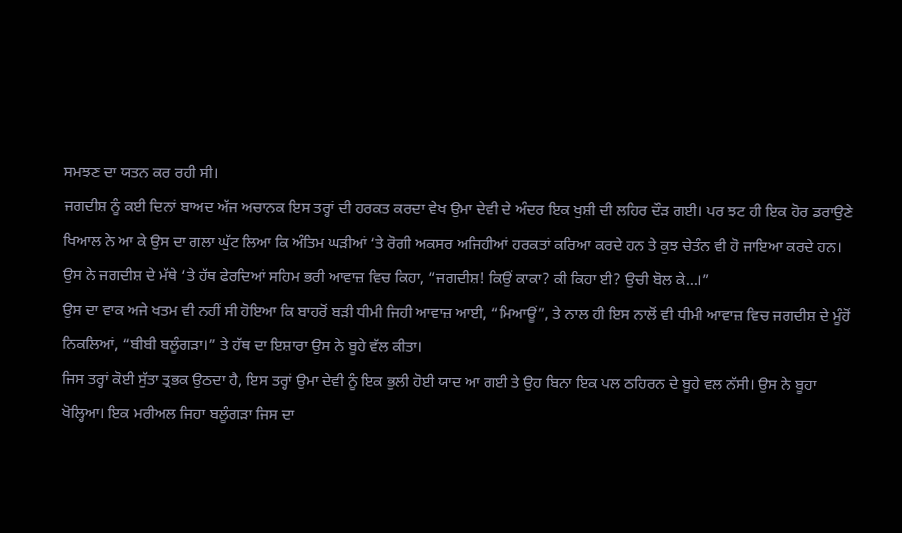ਸਮਝਣ ਦਾ ਯਤਨ ਕਰ ਰਹੀ ਸੀ।
ਜਗਦੀਸ਼ ਨੂੰ ਕਈ ਦਿਨਾਂ ਬਾਅਦ ਅੱਜ ਅਚਾਨਕ ਇਸ ਤਰ੍ਹਾਂ ਦੀ ਹਰਕਤ ਕਰਦਾ ਵੇਖ ਉਮਾ ਦੇਵੀ ਦੇ ਅੰਦਰ ਇਕ ਖੁਸ਼ੀ ਦੀ ਲਹਿਰ ਦੌੜ ਗਈ। ਪਰ ਝਟ ਹੀ ਇਕ ਹੋਰ ਡਰਾਉਣੇ ਖਿਆਲ ਨੇ ਆ ਕੇ ਉਸ ਦਾ ਗਲਾ ਘੁੱਟ ਲਿਆ ਕਿ ਅੰਤਿਮ ਘੜੀਆਂ ‘ਤੇ ਰੋਗੀ ਅਕਸਰ ਅਜਿਹੀਆਂ ਹਰਕਤਾਂ ਕਰਿਆ ਕਰਦੇ ਹਨ ਤੇ ਕੁਝ ਚੇਤੰਨ ਵੀ ਹੋ ਜਾਇਆ ਕਰਦੇ ਹਨ।
ਉਸ ਨੇ ਜਗਦੀਸ਼ ਦੇ ਮੱਥੇ ‘ਤੇ ਹੱਥ ਫੇਰਦਿਆਂ ਸਹਿਮ ਭਰੀ ਆਵਾਜ਼ ਵਿਚ ਕਿਹਾ, “ਜਗਦੀਸ਼! ਕਿਉਂ ਕਾਕਾ? ਕੀ ਕਿਹਾ ਈ? ਉਚੀ ਬੋਲ ਕੇ…।”
ਉਸ ਦਾ ਵਾਕ ਅਜੇ ਖਤਮ ਵੀ ਨਹੀਂ ਸੀ ਹੋਇਆ ਕਿ ਬਾਹਰੋਂ ਬੜੀ ਧੀਮੀ ਜਿਹੀ ਆਵਾਜ਼ ਆਈ, “ਮਿਆਊਂ”, ਤੇ ਨਾਲ ਹੀ ਇਸ ਨਾਲੋਂ ਵੀ ਧੀਮੀ ਆਵਾਜ਼ ਵਿਚ ਜਗਦੀਸ਼ ਦੇ ਮੂੰਹੋਂ ਨਿਕਲਿਆਂ, “ਬੀਬੀ ਬਲੂੰਗੜਾ।” ਤੇ ਹੱਥ ਦਾ ਇਸ਼ਾਰਾ ਉਸ ਨੇ ਬੂਹੇ ਵੱਲ ਕੀਤਾ।
ਜਿਸ ਤਰ੍ਹਾਂ ਕੋਈ ਸੁੱਤਾ ਤ੍ਰਭਕ ਉਠਦਾ ਹੈ, ਇਸ ਤਰ੍ਹਾਂ ਉਮਾ ਦੇਵੀ ਨੂੰ ਇਕ ਭੁਲੀ ਹੋਈ ਯਾਦ ਆ ਗਈ ਤੇ ਉਹ ਬਿਨਾ ਇਕ ਪਲ ਠਹਿਰਨ ਦੇ ਬੂਹੇ ਵਲ ਨੱਸੀ। ਉਸ ਨੇ ਬੂਹਾ ਖੋਲ੍ਹਿਆ। ਇਕ ਮਰੀਅਲ ਜਿਹਾ ਬਲੂੰਗੜਾ ਜਿਸ ਦਾ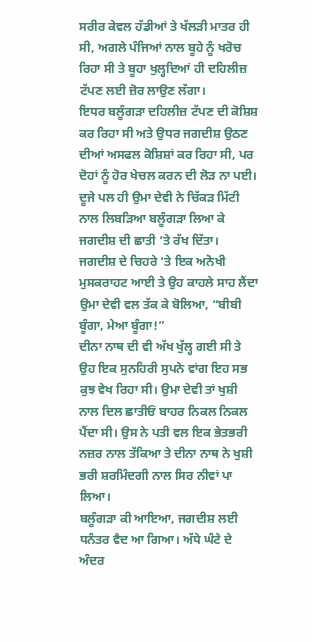ਸਰੀਰ ਕੇਵਲ ਹੱਡੀਆਂ ਤੇ ਖੱਲੜੀ ਮਾਤਰ ਹੀ ਸੀ, ਅਗਲੇ ਪੰਜਿਆਂ ਨਾਲ ਬੂਹੇ ਨੂੰ ਖਰੋਚ ਰਿਹਾ ਸੀ ਤੇ ਬੂਹਾ ਖੁਲ੍ਹਦਿਆਂ ਹੀ ਦਹਿਲੀਜ਼ ਟੱਪਣ ਲਈ ਜ਼ੋਰ ਲਾਉਣ ਲੱਗਾ।
ਇਧਰ ਬਲੂੰਗੜਾ ਦਹਿਲੀਜ਼ ਟੱਪਣ ਦੀ ਕੋਸ਼ਿਸ਼ ਕਰ ਰਿਹਾ ਸੀ ਅਤੇ ਉਧਰ ਜਗਦੀਸ਼ ਉਠਣ ਦੀਆਂ ਅਸਫਲ ਕੋਸ਼ਿਸ਼ਾਂ ਕਰ ਰਿਹਾ ਸੀ, ਪਰ ਦੋਹਾਂ ਨੂੰ ਹੋਰ ਖੇਚਲ ਕਰਨ ਦੀ ਲੋੜ ਨਾ ਪਈ। ਦੂਜੇ ਪਲ ਹੀ ਉਮਾ ਦੇਵੀ ਨੇ ਚਿੱਕੜ ਮਿੱਟੀ ਨਾਲ ਲਿਬੜਿਆ ਬਲੂੰਗੜਾ ਲਿਆ ਕੇ ਜਗਦੀਸ਼ ਦੀ ਛਾਤੀ ‘ਤੇ ਰੱਖ ਦਿੱਤਾ।
ਜਗਦੀਸ਼ ਦੇ ਚਿਹਰੇ ‘ਤੇ ਇਕ ਅਨੋਖੀ ਮੁਸਕਰਾਹਟ ਆਈ ਤੇ ਉਹ ਕਾਹਲੇ ਸਾਹ ਲੈਂਦਾ ਉਮਾ ਦੇਵੀ ਵਲ ਤੱਕ ਕੇ ਬੋਲਿਆ, “ਬੀਬੀ ਬੂੰਗਾ, ਮੇਆ ਬੂੰਗਾ!”
ਦੀਨਾ ਨਾਥ ਦੀ ਵੀ ਅੱਖ ਖੁੱਲ੍ਹ ਗਈ ਸੀ ਤੇ ਉਹ ਇਕ ਸੁਨਹਿਰੀ ਸੁਪਨੇ ਵਾਂਗ ਇਹ ਸਭ ਕੁਝ ਵੇਖ ਰਿਹਾ ਸੀ। ਉਮਾ ਦੇਵੀ ਤਾਂ ਖੁਸ਼ੀ ਨਾਲ ਦਿਲ ਛਾਤੀਓਂ ਬਾਹਰ ਨਿਕਲ ਨਿਕਲ ਪੈਂਦਾ ਸੀ। ਉਸ ਨੇ ਪਤੀ ਵਲ ਇਕ ਭੇਤਭਰੀ ਨਜ਼ਰ ਨਾਲ ਤੱਕਿਆ ਤੇ ਦੀਨਾ ਨਾਥ ਨੇ ਖੁਸ਼ੀ ਭਰੀ ਸ਼ਰਮਿੰਦਗੀ ਨਾਲ ਸਿਰ ਨੀਵਾਂ ਪਾ ਲਿਆ।
ਬਲੂੰਗੜਾ ਕੀ ਆਇਆ, ਜਗਦੀਸ਼ ਲਈ ਧਨੰਤਰ ਵੈਦ ਆ ਗਿਆ। ਅੱਧੇ ਘੰਟੇ ਦੇ ਅੰਦਰ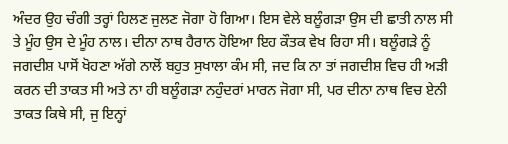ਅੰਦਰ ਉਹ ਚੰਗੀ ਤਰ੍ਹਾਂ ਹਿਲਣ ਜੁਲਣ ਜੋਗਾ ਹੋ ਗਿਆ। ਇਸ ਵੇਲੇ ਬਲੂੰਗੜਾ ਉਸ ਦੀ ਛਾਤੀ ਨਾਲ ਸੀ ਤੇ ਮੂੰਹ ਉਸ ਦੇ ਮੂੰਹ ਨਾਲ। ਦੀਨਾ ਨਾਥ ਹੈਰਾਨ ਹੋਇਆ ਇਹ ਕੌਤਕ ਵੇਖ ਰਿਹਾ ਸੀ। ਬਲੂੰਗੜੇ ਨੂੰ ਜਗਦੀਸ਼ ਪਾਸੋਂ ਖੋਹਣਾ ਅੱਗੇ ਨਾਲੋਂ ਬਹੁਤ ਸੁਖਾਲਾ ਕੰਮ ਸੀ, ਜਦ ਕਿ ਨਾ ਤਾਂ ਜਗਦੀਸ਼ ਵਿਚ ਹੀ ਅੜੀ ਕਰਨ ਦੀ ਤਾਕਤ ਸੀ ਅਤੇ ਨਾ ਹੀ ਬਲੂੰਗੜਾ ਨਹੁੰਦਰਾਂ ਮਾਰਨ ਜੋਗਾ ਸੀ, ਪਰ ਦੀਨਾ ਨਾਥ ਵਿਚ ਏਨੀ ਤਾਕਤ ਕਿਥੇ ਸੀ, ਜੁ ਇਨ੍ਹਾਂ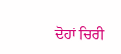ਦੋਹਾਂ ਚਿਰੀ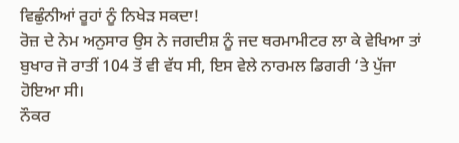ਵਿਛੁੰਨੀਆਂ ਰੂਹਾਂ ਨੂੰ ਨਿਖੇੜ ਸਕਦਾ!
ਰੋਜ਼ ਦੇ ਨੇਮ ਅਨੁਸਾਰ ਉਸ ਨੇ ਜਗਦੀਸ਼ ਨੂੰ ਜਦ ਥਰਮਾਮੀਟਰ ਲਾ ਕੇ ਵੇਖਿਆ ਤਾਂ ਬੁਖਾਰ ਜੋ ਰਾਤੀਂ 104 ਤੋਂ ਵੀ ਵੱਧ ਸੀ, ਇਸ ਵੇਲੇ ਨਾਰਮਲ ਡਿਗਰੀ ‘ਤੇ ਪੁੱਜਾ ਹੋਇਆ ਸੀ।
ਨੌਕਰ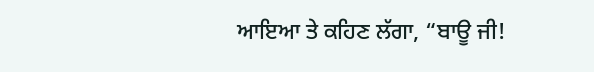ਆਇਆ ਤੇ ਕਹਿਣ ਲੱਗਾ, “ਬਾਊ ਜੀ!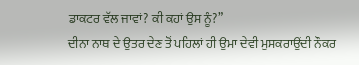ਡਾਕਟਰ ਵੱਲ ਜਾਵਾਂ? ਕੀ ਕਹਾਂ ਉਸ ਨੂੰ?”
ਦੀਨਾ ਨਾਥ ਦੇ ਉਤਰ ਦੇਣ ਤੋਂ ਪਹਿਲਾਂ ਹੀ ਉਮਾ ਦੇਵੀ ਮੁਸਕਰਾਉਂਦੀ ਨੌਕਰ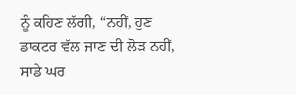ਨੂੰ ਕਹਿਣ ਲੱਗੀ, “ਨਹੀਂ, ਹੁਣ ਡਾਕਟਰ ਵੱਲ ਜਾਣ ਦੀ ਲੋੜ ਨਹੀਂ, ਸਾਡੇ ਘਰ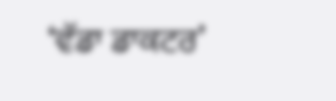‘ਵੱਡਾ ਡਾਕਟਰ’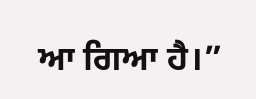ਆ ਗਿਆ ਹੈ।”